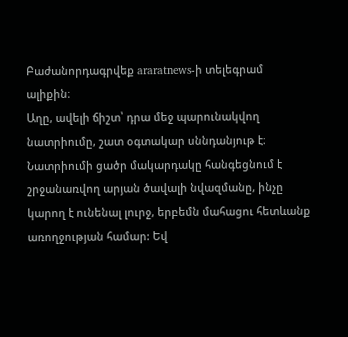Բաժանորդագրվեք araratnews-ի տելեգրամ ալիքին։
Աղը, ավելի ճիշտ՝ դրա մեջ պարունակվող նատրիումը, շատ օգտակար սննդանյութ է։ Նատրիումի ցածր մակարդակը հանգեցնում է շրջանառվող արյան ծավալի նվազմանը, ինչը կարող է ունենալ լուրջ, երբեմն մահացու հետևանք առողջության համար: Եվ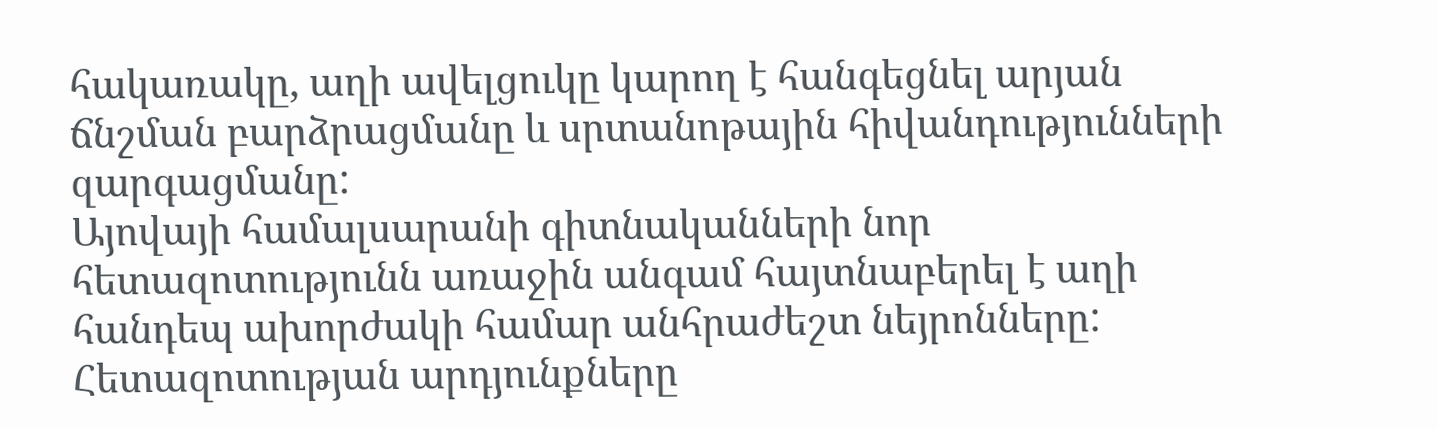հակառակը, աղի ավելցուկը կարող է հանգեցնել արյան ճնշման բարձրացմանը և սրտանոթային հիվանդությունների զարգացմանը:
Այովայի համալսարանի գիտնականների նոր հետազոտությունն առաջին անգամ հայտնաբերել է աղի հանդեպ ախորժակի համար անհրաժեշտ նեյրոնները:
Հետազոտության արդյունքները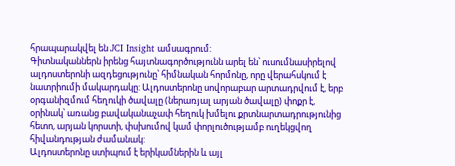հրապարակվել են JCI Insight ամսագրում:
Գիտնականներն իրենց հայտնագործությունն արել են՝ ուսումնասիրելով ալդոստերոնի ազդեցությունը՝ հիմնական հորմոնը, որը վերահսկում է նատրիումի մակարդակը: Ալդոստերոնը սովորաբար արտադրվում է, երբ օրգանիզմում հեղուկի ծավալը (ներառյալ արյան ծավալը) փոքր է, օրինակ՝ առանց բավականաչափ հեղուկ խմելու քրտնարտադրությունից հետո, արյան կորստի, փսխումով կամ փորլուծությամբ ուղեկցվող հիվանդության ժամանակ:
Ալդոստերոնը ստիպում է երիկամներին և այլ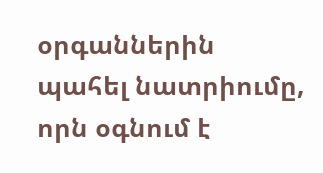օրգաններին պահել նատրիումը, որն օգնում է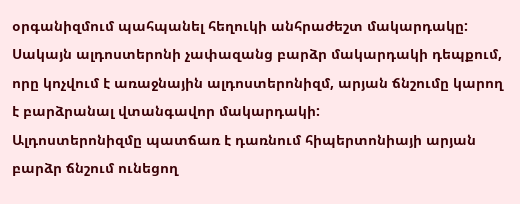օրգանիզմում պահպանել հեղուկի անհրաժեշտ մակարդակը:
Սակայն ալդոստերոնի չափազանց բարձր մակարդակի դեպքում, որը կոչվում է առաջնային ալդոստերոնիզմ, արյան ճնշումը կարող է բարձրանալ վտանգավոր մակարդակի:
Ալդոստերոնիզմը պատճառ է դառնում հիպերտոնիայի արյան բարձր ճնշում ունեցող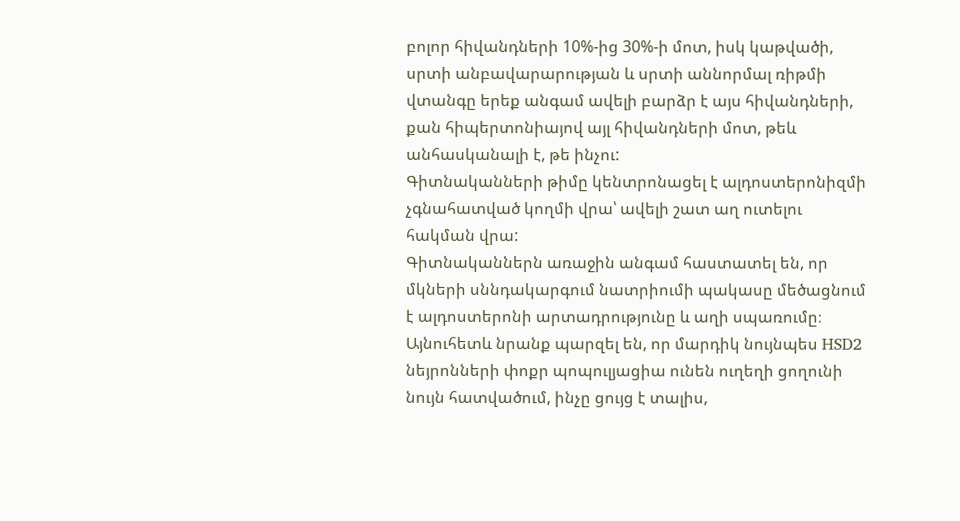բոլոր հիվանդների 10%-ից 30%-ի մոտ, իսկ կաթվածի, սրտի անբավարարության և սրտի աննորմալ ռիթմի վտանգը երեք անգամ ավելի բարձր է այս հիվանդների, քան հիպերտոնիայով այլ հիվանդների մոտ, թեև անհասկանալի է, թե ինչու:
Գիտնականների թիմը կենտրոնացել է ալդոստերոնիզմի չգնահատված կողմի վրա՝ ավելի շատ աղ ուտելու հակման վրա:
Գիտնականներն առաջին անգամ հաստատել են, որ մկների սննդակարգում նատրիումի պակասը մեծացնում է ալդոստերոնի արտադրությունը և աղի սպառումը։ Այնուհետև նրանք պարզել են, որ մարդիկ նույնպես HSD2 նեյրոնների փոքր պոպուլյացիա ունեն ուղեղի ցողունի նույն հատվածում, ինչը ցույց է տալիս,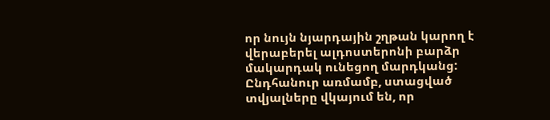որ նույն նյարդային շղթան կարող է վերաբերել ալդոստերոնի բարձր մակարդակ ունեցող մարդկանց:
Ընդհանուր առմամբ, ստացված տվյալները վկայում են, որ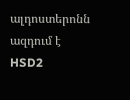ալդոստերոնն ազդում է HSD2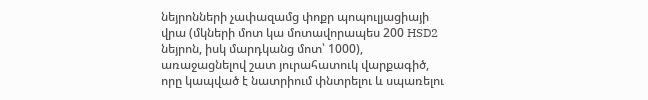նեյրոնների չափազամց փոքր պոպուլյացիայի վրա (մկների մոտ կա մոտավորապես 200 HSD2 նեյրոն, իսկ մարդկանց մոտ՝ 1000), առաջացնելով շատ յուրահատուկ վարքագիծ, որը կապված է նատրիում փնտրելու և սպառելու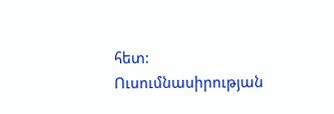հետ:
Ուսումնասիրության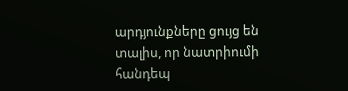արդյունքները ցույց են տալիս, որ նատրիումի հանդեպ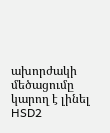ախորժակի մեծացումը կարող է լինել HSD2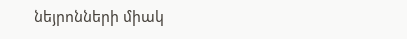նեյրոնների միակ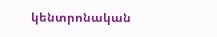կենտրոնական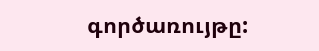գործառույթը: